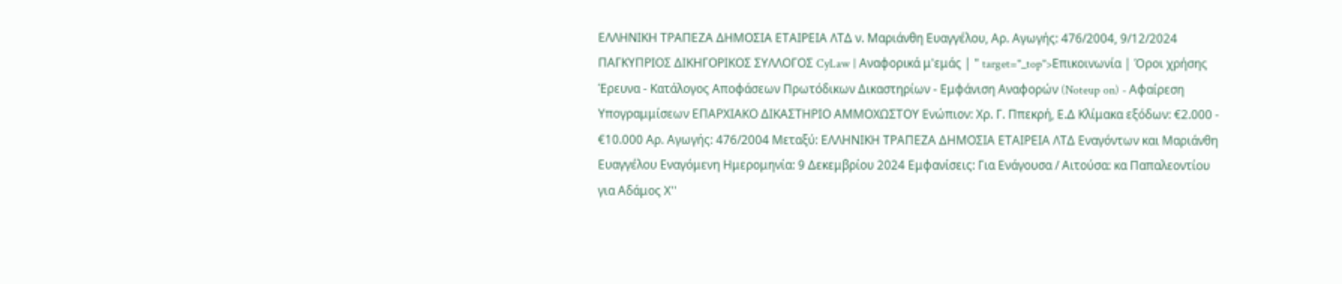ΕΛΛΗΝΙΚΗ ΤΡΑΠΕΖΑ ΔΗΜΟΣΙΑ ΕΤΑΙΡΕΙΑ ΛΤΔ ν. Μαριάνθη Ευαγγέλου, Αρ. Αγωγής: 476/2004, 9/12/2024 ΠΑΓΚΥΠΡΙΟΣ ΔΙΚΗΓΟΡΙΚΟΣ ΣΥΛΛΟΓΟΣ CyLaw | Αναφορικά μ'εμάς | " target="_top">Επικοινωνία | Όροι χρήσης Έρευνα - Κατάλογος Αποφάσεων Πρωτόδικων Δικαστηρίων - Εμφάνιση Αναφορών (Noteup on) - Αφαίρεση Υπογραμμίσεων ΕΠΑΡΧΙΑΚΟ ΔΙΚΑΣΤΗΡΙΟ ΑΜΜΟΧΩΣΤΟΥ Ενώπιον: Χρ. Γ. Ππεκρή, Ε.Δ Κλίμακα εξόδων: €2.000 - €10.000 Αρ. Αγωγής: 476/2004 Μεταξύ: ΕΛΛΗΝΙΚΗ ΤΡΑΠΕΖΑ ΔΗΜΟΣΙΑ ΕΤΑΙΡΕΙΑ ΛΤΔ Εναγόντων και Μαριάνθη Ευαγγέλου Εναγόμενη Ημερομηνία: 9 Δεκεμβρίου 2024 Εμφανίσεις: Για Ενάγουσα / Αιτούσα: κα Παπαλεοντίου για Αδάμος Χ''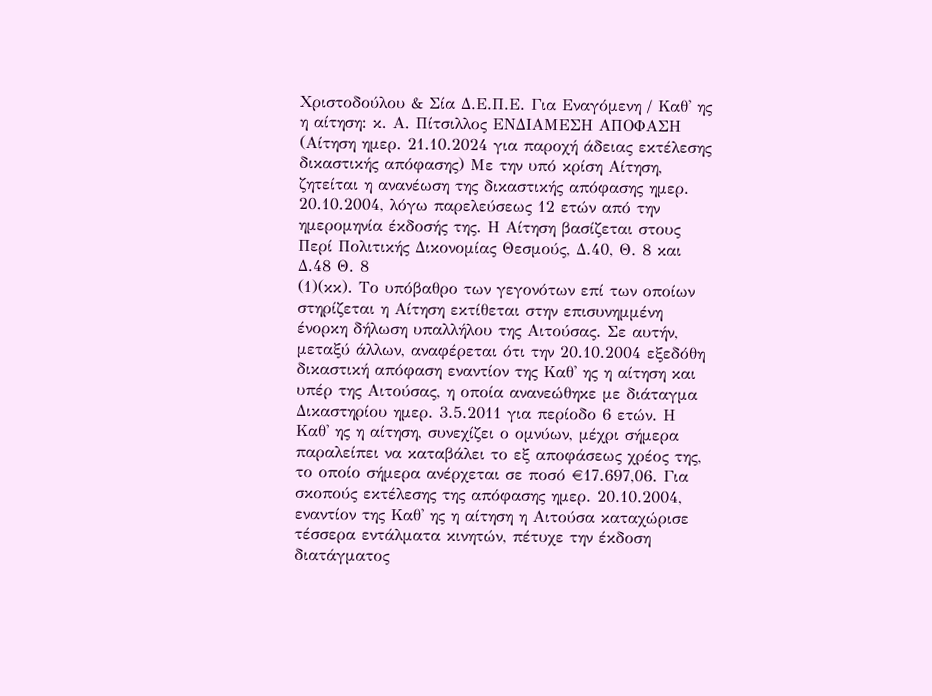Χριστοδούλου & Σία Δ.Ε.Π.Ε. Για Εναγόμενη / Καθ' ης η αίτηση: κ. Α. Πίτσιλλος ΕΝΔΙΑΜΕΣΗ ΑΠΟΦΑΣΗ (Αίτηση ημερ. 21.10.2024 για παροχή άδειας εκτέλεσης δικαστικής απόφασης) Με την υπό κρίση Αίτηση, ζητείται η ανανέωση της δικαστικής απόφασης ημερ. 20.10.2004, λόγω παρελεύσεως 12 ετών από την ημερομηνία έκδοσής της. Η Αίτηση βασίζεται στους Περί Πολιτικής Δικονομίας Θεσμούς, Δ.40, Θ. 8 και Δ.48 Θ. 8
(1)(κκ). Το υπόβαθρο των γεγονότων επί των οποίων στηρίζεται η Αίτηση εκτίθεται στην επισυνημμένη ένορκη δήλωση υπαλλήλου της Αιτούσας. Σε αυτήν, μεταξύ άλλων, αναφέρεται ότι την 20.10.2004 εξεδόθη δικαστική απόφαση εναντίον της Καθ' ης η αίτηση και υπέρ της Αιτούσας, η οποία ανανεώθηκε με διάταγμα Δικαστηρίου ημερ. 3.5.2011 για περίοδο 6 ετών. Η Καθ' ης η αίτηση, συνεχίζει ο ομνύων, μέχρι σήμερα παραλείπει να καταβάλει το εξ αποφάσεως χρέος της, το οποίο σήμερα ανέρχεται σε ποσό €17.697,06. Για σκοπούς εκτέλεσης της απόφασης ημερ. 20.10.2004, εναντίον της Καθ' ης η αίτηση η Αιτούσα καταχώρισε τέσσερα εντάλματα κινητών, πέτυχε την έκδοση διατάγματος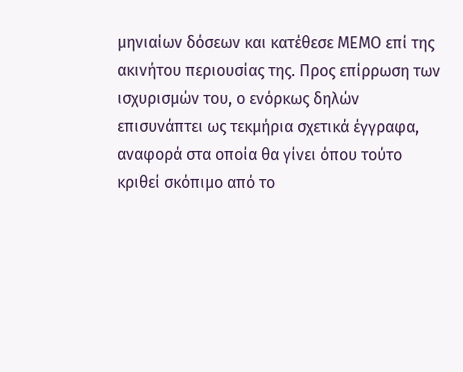μηνιαίων δόσεων και κατέθεσε ΜΕΜΟ επί της ακινήτου περιουσίας της. Προς επίρρωση των ισχυρισμών του, ο ενόρκως δηλών επισυνάπτει ως τεκμήρια σχετικά έγγραφα, αναφορά στα οποία θα γίνει όπου τούτο κριθεί σκόπιμο από το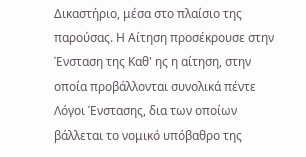Δικαστήριο, μέσα στο πλαίσιο της παρούσας. Η Αίτηση προσέκρουσε στην Ένσταση της Καθ' ης η αίτηση, στην οποία προβάλλονται συνολικά πέντε Λόγοι Ένστασης, δια των οποίων βάλλεται το νομικό υπόβαθρο της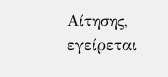Αίτησης, εγείρεται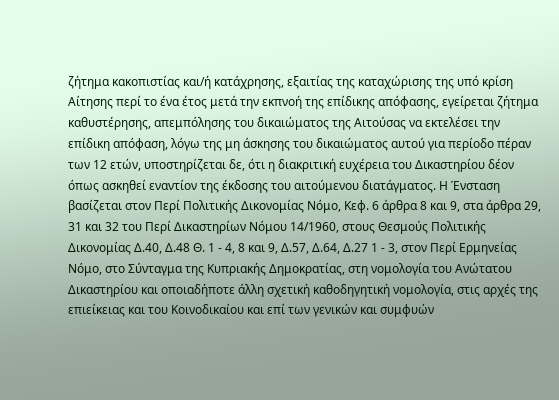ζήτημα κακοπιστίας και/ή κατάχρησης, εξαιτίας της καταχώρισης της υπό κρίση Αίτησης περί το ένα έτος μετά την εκπνοή της επίδικης απόφασης, εγείρεται ζήτημα καθυστέρησης, απεμπόλησης του δικαιώματος της Αιτούσας να εκτελέσει την επίδικη απόφαση, λόγω της μη άσκησης του δικαιώματος αυτού για περίοδο πέραν των 12 ετών, υποστηρίζεται δε, ότι η διακριτική ευχέρεια του Δικαστηρίου δέον όπως ασκηθεί εναντίον της έκδοσης του αιτούμενου διατάγματος. Η Ένσταση βασίζεται στον Περί Πολιτικής Δικονομίας Νόμο, Κεφ. 6 άρθρα 8 και 9, στα άρθρα 29, 31 και 32 του Περί Δικαστηρίων Νόμου 14/1960, στους Θεσμούς Πολιτικής Δικονομίας Δ.40, Δ.48 Θ. 1 - 4, 8 και 9, Δ.57, Δ.64, Δ.27 1 - 3, στον Περί Ερμηνείας Νόμο, στο Σύνταγμα της Κυπριακής Δημοκρατίας, στη νομολογία του Ανώτατου Δικαστηρίου και οποιαδήποτε άλλη σχετική καθοδηγητική νομολογία, στις αρχές της επιείκειας και του Κοινοδικαίου και επί των γενικών και συμφυών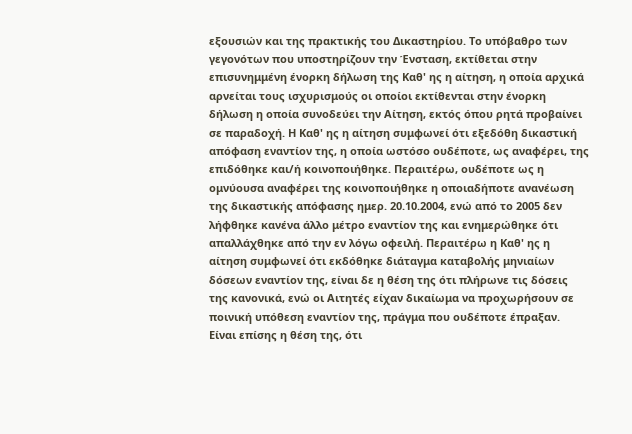εξουσιών και της πρακτικής του Δικαστηρίου. Το υπόβαθρο των γεγονότων που υποστηρίζουν την Ένσταση, εκτίθεται στην επισυνημμένη ένορκη δήλωση της Καθ' ης η αίτηση, η οποία αρχικά αρνείται τους ισχυρισμούς οι οποίοι εκτίθενται στην ένορκη δήλωση η οποία συνοδεύει την Αίτηση, εκτός όπου ρητά προβαίνει σε παραδοχή. Η Καθ' ης η αίτηση συμφωνεί ότι εξεδόθη δικαστική απόφαση εναντίον της, η οποία ωστόσο ουδέποτε, ως αναφέρει, της επιδόθηκε και/ή κοινοποιήθηκε. Περαιτέρω, ουδέποτε ως η ομνύουσα αναφέρει της κοινοποιήθηκε η οποιαδήποτε ανανέωση της δικαστικής απόφασης ημερ. 20.10.2004, ενώ από το 2005 δεν λήφθηκε κανένα άλλο μέτρο εναντίον της και ενημερώθηκε ότι απαλλάχθηκε από την εν λόγω οφειλή. Περαιτέρω η Καθ' ης η αίτηση συμφωνεί ότι εκδόθηκε διάταγμα καταβολής μηνιαίων δόσεων εναντίον της, είναι δε η θέση της ότι πλήρωνε τις δόσεις της κανονικά, ενώ οι Αιτητές είχαν δικαίωμα να προχωρήσουν σε ποινική υπόθεση εναντίον της, πράγμα που ουδέποτε έπραξαν. Είναι επίσης η θέση της, ότι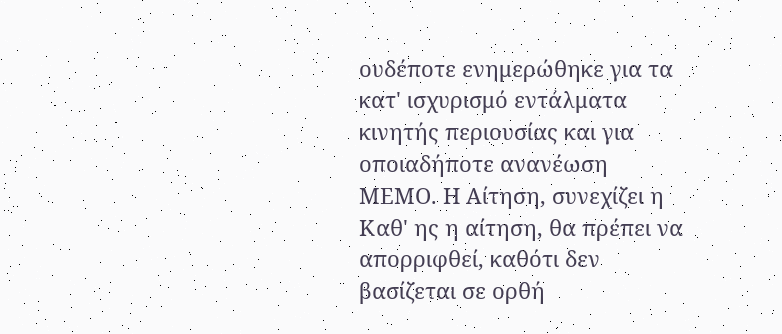ουδέποτε ενημερώθηκε για τα κατ' ισχυρισμό εντάλματα κινητής περιουσίας και για οποιαδήποτε ανανέωση ΜΕΜΟ. Η Αίτηση, συνεχίζει η Καθ' ης η αίτηση, θα πρέπει να απορριφθεί, καθότι δεν βασίζεται σε ορθή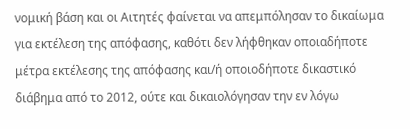νομική βάση και οι Αιτητές φαίνεται να απεμπόλησαν το δικαίωμα για εκτέλεση της απόφασης, καθότι δεν λήφθηκαν οποιαδήποτε μέτρα εκτέλεσης της απόφασης και/ή οποιοδήποτε δικαστικό διάβημα από το 2012, ούτε και δικαιολόγησαν την εν λόγω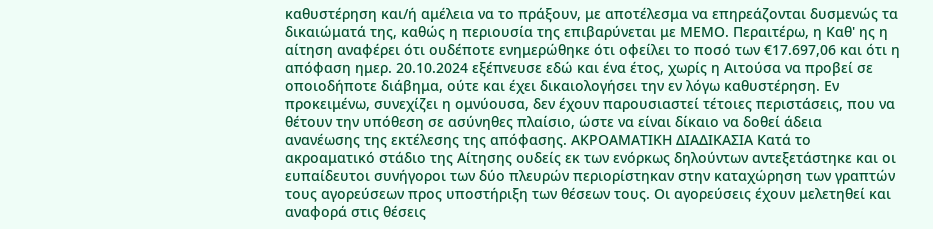καθυστέρηση και/ή αμέλεια να το πράξουν, με αποτέλεσμα να επηρεάζονται δυσμενώς τα δικαιώματά της, καθώς η περιουσία της επιβαρύνεται με ΜΕΜΟ. Περαιτέρω, η Καθ' ης η αίτηση αναφέρει ότι ουδέποτε ενημερώθηκε ότι οφείλει το ποσό των €17.697,06 και ότι η απόφαση ημερ. 20.10.2024 εξέπνευσε εδώ και ένα έτος, χωρίς η Αιτούσα να προβεί σε οποιοδήποτε διάβημα, ούτε και έχει δικαιολογήσει την εν λόγω καθυστέρηση. Εν προκειμένω, συνεχίζει η ομνύουσα, δεν έχουν παρουσιαστεί τέτοιες περιστάσεις, που να θέτουν την υπόθεση σε ασύνηθες πλαίσιο, ώστε να είναι δίκαιο να δοθεί άδεια ανανέωσης της εκτέλεσης της απόφασης. ΑΚΡΟΑΜΑΤΙΚΗ ΔΙΑΔΙΚΑΣΙΑ Κατά το ακροαματικό στάδιο της Αίτησης ουδείς εκ των ενόρκως δηλούντων αντεξετάστηκε και οι ευπαίδευτοι συνήγοροι των δύο πλευρών περιορίστηκαν στην καταχώρηση των γραπτών τους αγορεύσεων προς υποστήριξη των θέσεων τους. Οι αγορεύσεις έχουν μελετηθεί και αναφορά στις θέσεις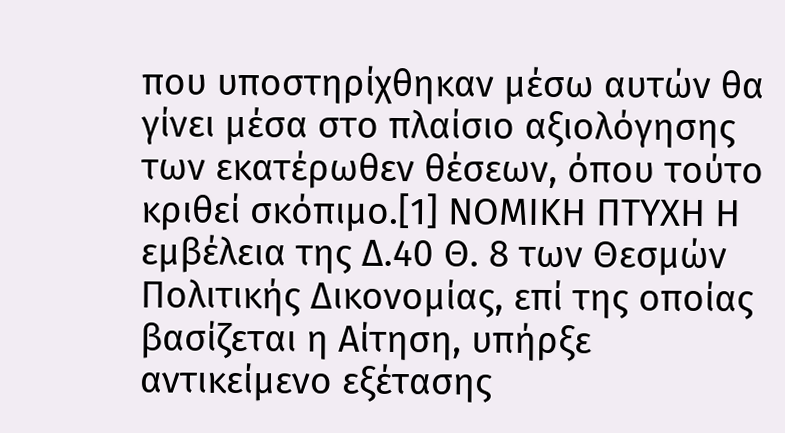που υποστηρίχθηκαν μέσω αυτών θα γίνει μέσα στο πλαίσιο αξιολόγησης των εκατέρωθεν θέσεων, όπου τούτο κριθεί σκόπιμο.[1] ΝΟΜΙΚΗ ΠΤΥΧΗ Η εμβέλεια της Δ.40 Θ. 8 των Θεσμών Πολιτικής Δικονομίας, επί της οποίας βασίζεται η Αίτηση, υπήρξε αντικείμενο εξέτασης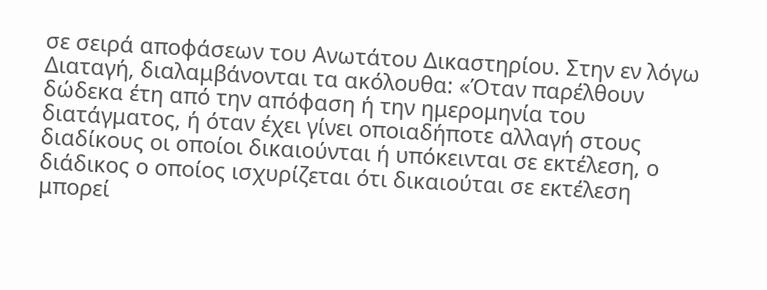σε σειρά αποφάσεων του Ανωτάτου Δικαστηρίου. Στην εν λόγω Διαταγή, διαλαμβάνονται τα ακόλουθα: «Όταν παρέλθουν δώδεκα έτη από την απόφαση ή την ημερομηνία του διατάγματος, ή όταν έχει γίνει οποιαδήποτε αλλαγή στους διαδίκους οι οποίοι δικαιούνται ή υπόκεινται σε εκτέλεση, ο διάδικος ο οποίος ισχυρίζεται ότι δικαιούται σε εκτέλεση μπορεί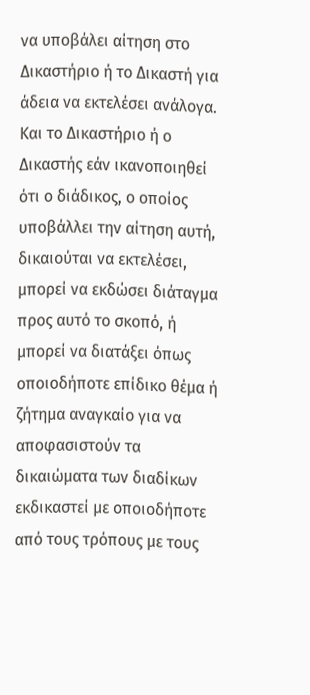να υποβάλει αίτηση στο Δικαστήριο ή το Δικαστή για άδεια να εκτελέσει ανάλογα. Και το Δικαστήριο ή ο Δικαστής εάν ικανοποιηθεί ότι ο διάδικος, ο οποίος υποβάλλει την αίτηση αυτή, δικαιούται να εκτελέσει, μπορεί να εκδώσει διάταγμα προς αυτό το σκοπό, ή μπορεί να διατάξει όπως οποιοδήποτε επίδικο θέμα ή ζήτημα αναγκαίο για να αποφασιστούν τα δικαιώματα των διαδίκων εκδικαστεί με οποιοδήποτε από τους τρόπους με τους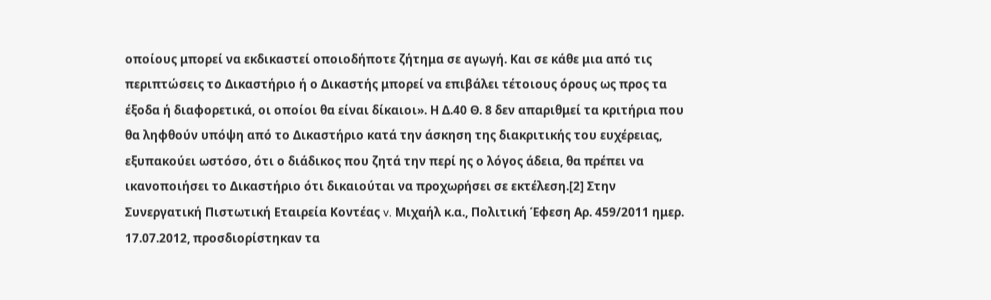οποίους μπορεί να εκδικαστεί οποιοδήποτε ζήτημα σε αγωγή. Και σε κάθε μια από τις περιπτώσεις το Δικαστήριο ή ο Δικαστής μπορεί να επιβάλει τέτοιους όρους ως προς τα έξοδα ή διαφορετικά, οι οποίοι θα είναι δίκαιοι». Η Δ.40 Θ. 8 δεν απαριθμεί τα κριτήρια που θα ληφθούν υπόψη από το Δικαστήριο κατά την άσκηση της διακριτικής του ευχέρειας, εξυπακούει ωστόσο, ότι ο διάδικος που ζητά την περί ης ο λόγος άδεια, θα πρέπει να ικανοποιήσει το Δικαστήριο ότι δικαιούται να προχωρήσει σε εκτέλεση.[2] Στην Συνεργατική Πιστωτική Εταιρεία Κοντέας v. Μιχαήλ κ.α., Πολιτική Έφεση Αρ. 459/2011 ημερ. 17.07.2012, προσδιορίστηκαν τα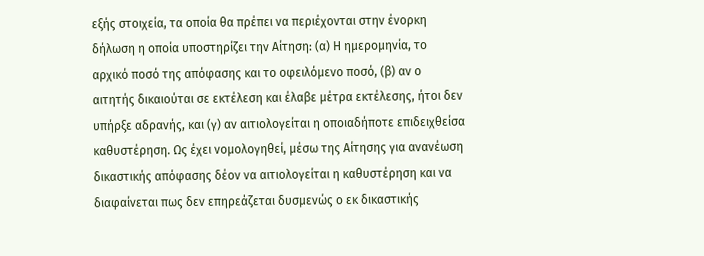εξής στοιχεία, τα οποία θα πρέπει να περιέχονται στην ένορκη δήλωση η οποία υποστηρίζει την Αίτηση: (α) Η ημερομηνία, το αρχικό ποσό της απόφασης και το οφειλόμενο ποσό, (β) αν ο αιτητής δικαιούται σε εκτέλεση και έλαβε μέτρα εκτέλεσης, ήτοι δεν υπήρξε αδρανής, και (γ) αν αιτιολογείται η οποιαδήποτε επιδειχθείσα καθυστέρηση. Ως έχει νομολογηθεί, μέσω της Αίτησης για ανανέωση δικαστικής απόφασης δέον να αιτιολογείται η καθυστέρηση και να διαφαίνεται πως δεν επηρεάζεται δυσμενώς ο εκ δικαστικής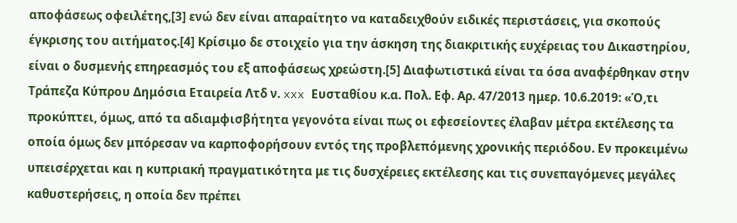αποφάσεως οφειλέτης,[3] ενώ δεν είναι απαραίτητο να καταδειχθούν ειδικές περιστάσεις, για σκοπούς έγκρισης του αιτήματος.[4] Κρίσιμο δε στοιχείο για την άσκηση της διακριτικής ευχέρειας του Δικαστηρίου, είναι ο δυσμενής επηρεασμός του εξ αποφάσεως χρεώστη.[5] Διαφωτιστικά είναι τα όσα αναφέρθηκαν στην Τράπεζα Κύπρου Δημόσια Εταιρεία Λτδ ν. xxx Ευσταθίου κ.α. Πολ. Εφ. Αρ. 47/2013 ημερ. 10.6.2019: «Ό,τι προκύπτει, όμως, από τα αδιαμφισβήτητα γεγονότα είναι πως οι εφεσείοντες έλαβαν μέτρα εκτέλεσης τα οποία όμως δεν μπόρεσαν να καρποφορήσουν εντός της προβλεπόμενης χρονικής περιόδου. Εν προκειμένω υπεισέρχεται και η κυπριακή πραγματικότητα με τις δυσχέρειες εκτέλεσης και τις συνεπαγόμενες μεγάλες καθυστερήσεις, η οποία δεν πρέπει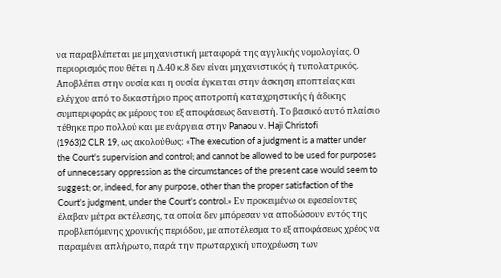να παραβλέπεται με μηχανιστική μεταφορά της αγγλικής νομολογίας. Ο περιορισμός που θέτει η Δ.40 κ.8 δεν είναι μηχανιστικός ή τυπολατρικός. Αποβλέπει στην ουσία και η ουσία έγκειται στην άσκηση εποπτείας και ελέγχου από το δικαστήριο προς αποτροπή καταχρηστικής ή άδικης συμπεριφοράς εκ μέρους του εξ αποφάσεως δανειστή. Το βασικό αυτό πλαίσιο τέθηκε προ πολλού και με ενάργεια στην Panaou v. Haji Christofi
(1963)2 CLR 19, ως ακολούθως: «The execution of a judgment is a matter under the Court's supervision and control; and cannot be allowed to be used for purposes of unnecessary oppression as the circumstances of the present case would seem to suggest; or, indeed, for any purpose, other than the proper satisfaction of the Court's judgment, under the Court's control.» Eν προκειμένω οι εφεσείοντες έλαβαν μέτρα εκτέλεσης, τα οποία δεν μπόρεσαν να αποδώσουν εντός της προβλεπόμενης χρονικής περιόδου, με αποτέλεσμα το εξ αποφάσεως χρέος να παραμένει απλήρωτο, παρά την πρωταρχική υποχρέωση των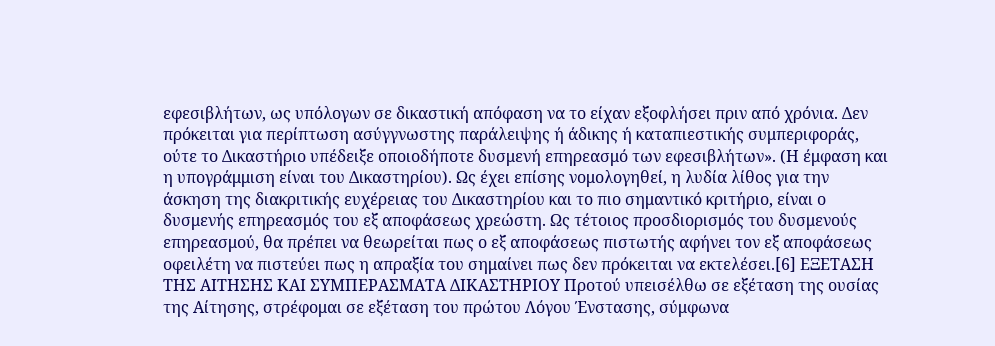εφεσιβλήτων, ως υπόλογων σε δικαστική απόφαση να το είχαν εξοφλήσει πριν από χρόνια. Δεν πρόκειται για περίπτωση ασύγγνωστης παράλειψης ή άδικης ή καταπιεστικής συμπεριφοράς, ούτε το Δικαστήριο υπέδειξε οποιοδήποτε δυσμενή επηρεασμό των εφεσιβλήτων». (Η έμφαση και η υπογράμμιση είναι του Δικαστηρίου). Ως έχει επίσης νομολογηθεί, η λυδία λίθος για την άσκηση της διακριτικής ευχέρειας του Δικαστηρίου και το πιο σημαντικό κριτήριο, είναι ο δυσμενής επηρεασμός του εξ αποφάσεως χρεώστη. Ως τέτοιος προσδιορισμός του δυσμενούς επηρεασμού, θα πρέπει να θεωρείται πως ο εξ αποφάσεως πιστωτής αφήνει τον εξ αποφάσεως οφειλέτη να πιστεύει πως η απραξία του σημαίνει πως δεν πρόκειται να εκτελέσει.[6] ΕΞΕΤΑΣΗ ΤΗΣ ΑΙΤΗΣΗΣ ΚΑΙ ΣΥΜΠΕΡΑΣΜΑΤΑ ΔΙΚΑΣΤΗΡΙΟΥ Προτού υπεισέλθω σε εξέταση της ουσίας της Αίτησης, στρέφομαι σε εξέταση του πρώτου Λόγου Ένστασης, σύμφωνα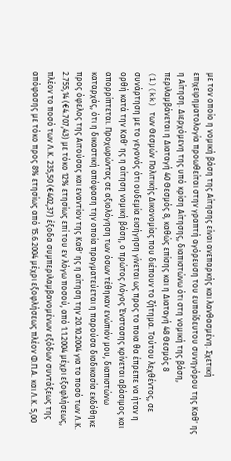με τον οποίο η νομική βάση της Αίτησης είναι ανεπαρκής και λανθασμένη. Σχετική επιχειρηματολογία προωθείται στην γραπτή αγόρευση του ευπαίδευτου συνηγόρου της Καθ' ης η Αίτηση. Διερχόμενη της υπό κρίση Αίτησης, διαπιστώνω ότι στη νομική της βάση, περιλαμβάνεται η Διαταγή 40 Θεσμός 8, καθώς επίσης και η Διαταγή 48 Θεσμός 8
(1)(kk) των Θεσμών Πολιτικής Δικονομίας που διέπουν το ζήτημα. Τούτου λεχθέντος, σε συνάρτηση με το γεγονός ότι ουδεμία εισήγηση γίνεται ως προς το ποια θα έπρεπε να ήταν η ορθή κατά την Καθ' ης η αίτηση νομική βάση, ο πρώτος Λόγος Ένστασης κρίνεται αβάσιμος και απορρίπτεται. Προχωρώντας σε αξιολόγηση των όσων τέθηκαν ενώπιόν μου, διαπιστώνω καταρχάς, ότι η δικαστική απόφαση την οποία πραγματεύεται η παρούσα διαδικασία εκδόθηκε προς όφελος της Αιτούσας και εναντίον της Καθ' ης η αίτηση την 20.10.2004 για το ποσό των Λ.Κ. 2.755,14 (€4.707,43) με τόκο 12% ετησίως επί του εν λόγω ποσού, από 1.1.2004 μέχρι εξοφλήσεως, πλέον το ποσό των Λ.Κ. 235,50 (€402,37) έξοδα συμπεριλαμβανομένων εξόδων συντάξεως της απόφασης με τόκο προς 8% ετησίως από 15.6.2004 μέχρι εξοφλήσεως πλέον Φ.Π.Α. και Λ.Κ. 5,00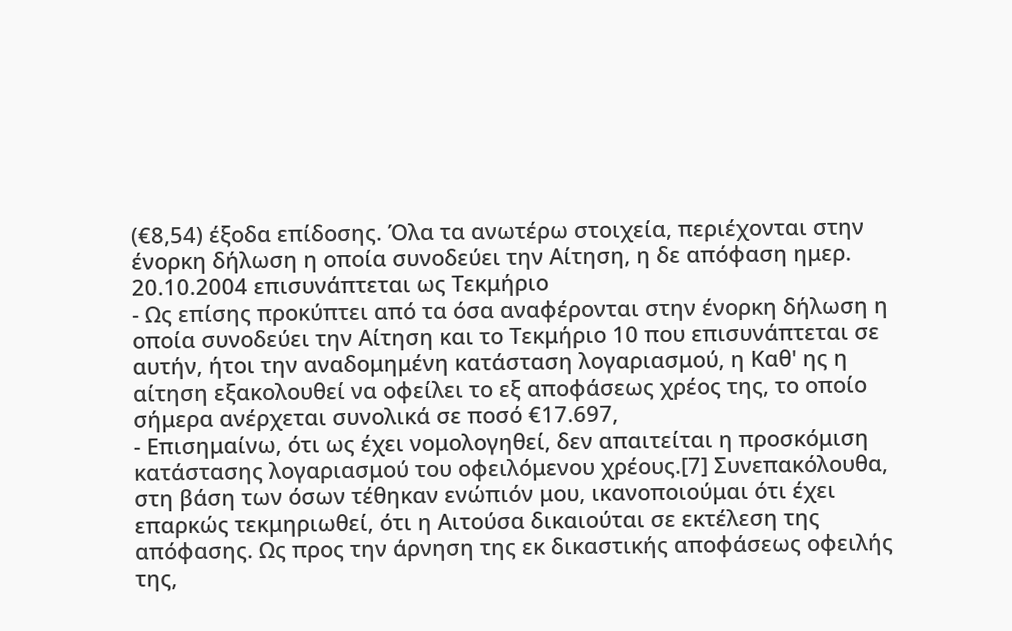(€8,54) έξοδα επίδοσης. Όλα τα ανωτέρω στοιχεία, περιέχονται στην ένορκη δήλωση η οποία συνοδεύει την Αίτηση, η δε απόφαση ημερ. 20.10.2004 επισυνάπτεται ως Τεκμήριο
- Ως επίσης προκύπτει από τα όσα αναφέρονται στην ένορκη δήλωση η οποία συνοδεύει την Αίτηση και το Τεκμήριο 10 που επισυνάπτεται σε αυτήν, ήτοι την αναδομημένη κατάσταση λογαριασμού, η Καθ' ης η αίτηση εξακολουθεί να οφείλει το εξ αποφάσεως χρέος της, το οποίο σήμερα ανέρχεται συνολικά σε ποσό €17.697,
- Επισημαίνω, ότι ως έχει νομολογηθεί, δεν απαιτείται η προσκόμιση κατάστασης λογαριασμού του οφειλόμενου χρέους.[7] Συνεπακόλουθα, στη βάση των όσων τέθηκαν ενώπιόν μου, ικανοποιούμαι ότι έχει επαρκώς τεκμηριωθεί, ότι η Αιτούσα δικαιούται σε εκτέλεση της απόφασης. Ως προς την άρνηση της εκ δικαστικής αποφάσεως οφειλής της,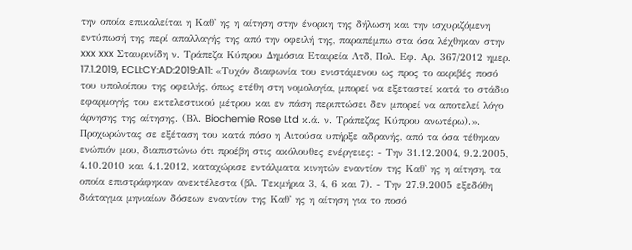την οποία επικαλείται η Καθ' ης η αίτηση στην ένορκη της δήλωση και την ισχυριζόμενη εντύπωσή της περί απαλλαγής της από την οφειλή της, παραπέμπω στα όσα λέχθηκαν στην xxx xxx Σταυρινίδη ν. Τράπεζα Κύπρου Δημόσια Εταιρεία Λτδ, Πολ. Εφ. Αρ. 367/2012 ημερ. 17.1.2019, ECLI:CY:AD:2019:A11: «Τυχόν διαφωνία του ενιστάμενου ως προς το ακριβές ποσό του υπολοίπου της οφειλής, όπως ετέθη στη νομολογία, μπορεί να εξεταστεί κατά το στάδιο εφαρμογής του εκτελεστικού μέτρου και εν πάση περιπτώσει δεν μπορεί να αποτελεί λόγο άρνησης της αίτησης. (Βλ. Biochemie Rose Ltd κ.ά. ν. Τράπεζας Κύπρου ανωτέρω).». Προχωρώντας σε εξέταση του κατά πόσο η Αιτούσα υπήρξε αδρανής, από τα όσα τέθηκαν ενώπιόν μου, διαπιστώνω ότι προέβη στις ακόλουθες ενέργειες: - Την 31.12.2004, 9.2.2005, 4.10.2010 και 4.1.2012, καταχώρισε εντάλματα κινητών εναντίον της Καθ' ης η αίτηση, τα οποία επιστράφηκαν ανεκτέλεστα (βλ. Τεκμήρια 3, 4, 6 και 7). - Την 27.9.2005 εξεδόθη διάταγμα μηνιαίων δόσεων εναντίον της Καθ' ης η αίτηση για το ποσό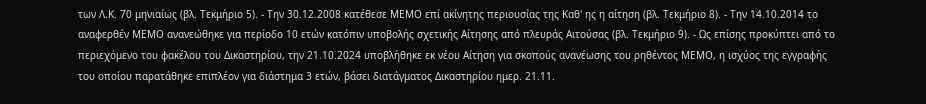των Λ.Κ. 70 μηνιαίως (βλ. Τεκμήριο 5). - Την 30.12.2008 κατέθεσε ΜΕΜΟ επί ακίνητης περιουσίας της Καθ' ης η αίτηση (βλ. Τεκμήριο 8). - Την 14.10.2014 το αναφερθέν ΜΕΜΟ ανανεώθηκε για περίοδο 10 ετών κατόπιν υποβολής σχετικής Αίτησης από πλευράς Αιτούσας (βλ. Τεκμήριο 9). - Ως επίσης προκύπτει από το περιεχόμενο του φακέλου του Δικαστηρίου, την 21.10.2024 υποβλήθηκε εκ νέου Αίτηση για σκοπούς ανανέωσης του ρηθέντος ΜΕΜΟ, η ισχύος της εγγραφής του οποίου παρατάθηκε επιπλέον για διάστημα 3 ετών, βάσει διατάγματος Δικαστηρίου ημερ. 21.11.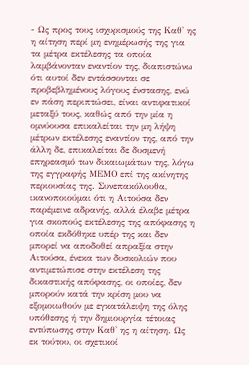- Ως προς τους ισχυρισμούς της Καθ' ης η αίτηση περί μη ενημέρωσής της για τα μέτρα εκτέλεσης τα οποία λαμβάνονταν εναντίον της, διαπιστώνω ότι αυτοί δεν εντάσσονται σε προβεβλημένους λόγους ένστασης, ενώ εν πάση περιπτώσει, είναι αντιφατικοί μεταξύ τους, καθώς από την μία η ομνύουσα επικαλείται την μη λήψη μέτρων εκτέλεσης εναντίον της, από την άλλη δε, επικαλείται δε δυσμενή επηρεασμό των δικαιωμάτων της, λόγω της εγγραφής ΜΕΜΟ επί της ακίνητης περιουσίας της. Συνεπακόλουθα, ικανοποιούμαι ότι η Αιτούσα δεν παρέμεινε αδρανής, αλλά έλαβε μέτρα για σκοπούς εκτέλεσης της απόφασης η οποία εκδόθηκε υπέρ της και δεν μπορεί να αποδοθεί απραξία στην Αιτούσα, ένεκα των δυσκολιών που αντιμετώπισε στην εκτέλεση της δικαστικής απόφασης, οι οποίες, δεν μπορούν κατά την κρίση μου να εξομοιωθούν με εγκατάλειψη της όλης υπόθεσης ή την δημιουργία τέτοιας εντύπωσης στην Καθ' ης η αίτηση. Ως εκ τούτου, οι σχετικοί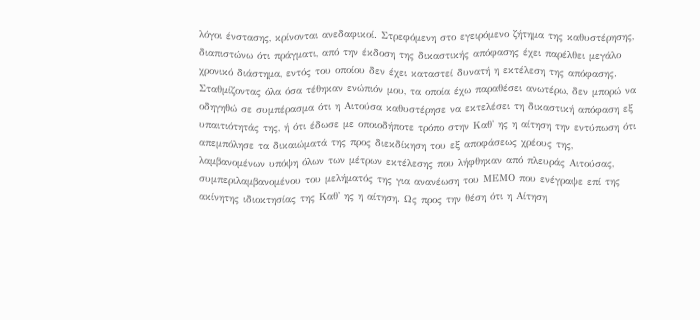λόγοι ένστασης, κρίνονται ανεδαφικοί. Στρεφόμενη στο εγειρόμενο ζήτημα της καθυστέρησης, διαπιστώνω ότι πράγματι, από την έκδοση της δικαστικής απόφασης έχει παρέλθει μεγάλο χρονικό διάστημα, εντός του οποίου δεν έχει καταστεί δυνατή η εκτέλεση της απόφασης. Σταθμίζοντας όλα όσα τέθηκαν ενώπιόν μου, τα οποία έχω παραθέσει ανωτέρω, δεν μπορώ να οδηγηθώ σε συμπέρασμα ότι η Αιτούσα καθυστέρησε να εκτελέσει τη δικαστική απόφαση εξ υπαιτιότητάς της, ή ότι έδωσε με οποιοδήποτε τρόπο στην Καθ' ης η αίτηση την εντύπωση ότι απεμπόλησε τα δικαιώματά της προς διεκδίκηση του εξ αποφάσεως χρέους της, λαμβανομένων υπόψη όλων των μέτρων εκτέλεσης που λήφθηκαν από πλευράς Αιτούσας, συμπεριλαμβανομένου του μελήματός της για ανανέωση του ΜΕΜΟ που ενέγραψε επί της ακίνητης ιδιοκτησίας της Καθ' ης η αίτηση. Ως προς την θέση ότι η Αίτηση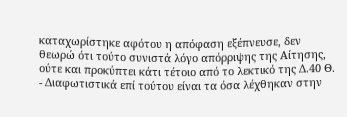καταχωρίστηκε αφότου η απόφαση εξέπνευσε, δεν θεωρώ ότι τούτο συνιστά λόγο απόρριψης της Αίτησης, ούτε και προκύπτει κάτι τέτοιο από το λεκτικό της Δ.40 Θ.
- Διαφωτιστικά επί τούτου είναι τα όσα λέχθηκαν στην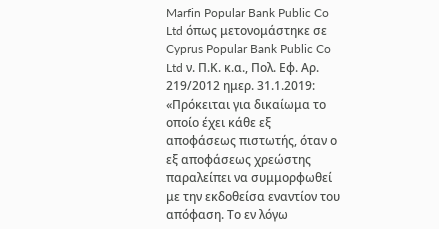Marfin Popular Bank Public Co Ltd όπως μετονομάστηκε σε Cyprus Popular Bank Public Co Ltd ν. Π.Κ. κ.α., Πολ. Εφ. Αρ. 219/2012 ημερ. 31.1.2019: «Πρόκειται για δικαίωμα το οποίο έχει κάθε εξ αποφάσεως πιστωτής, όταν ο εξ αποφάσεως χρεώστης παραλείπει να συμμορφωθεί με την εκδοθείσα εναντίον του απόφαση. Το εν λόγω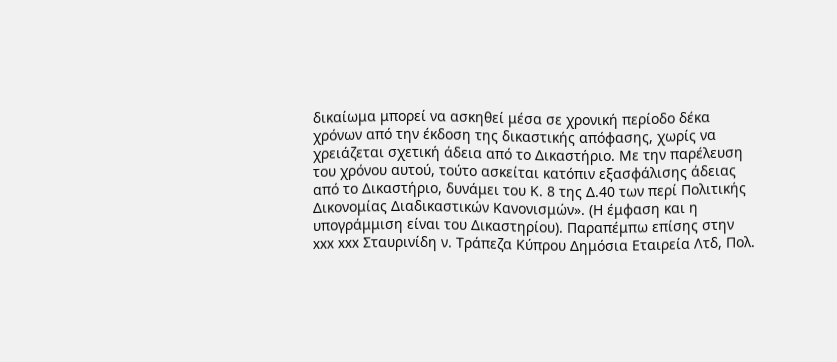δικαίωμα μπορεί να ασκηθεί μέσα σε χρονική περίοδο δέκα χρόνων από την έκδοση της δικαστικής απόφασης, χωρίς να χρειάζεται σχετική άδεια από το Δικαστήριο. Με την παρέλευση του χρόνου αυτού, τούτο ασκείται κατόπιν εξασφάλισης άδειας από το Δικαστήριο, δυνάμει του Κ. 8 της Δ.40 των περί Πολιτικής Δικονομίας Διαδικαστικών Κανονισμών». (Η έμφαση και η υπογράμμιση είναι του Δικαστηρίου). Παραπέμπω επίσης στην xxx xxx Σταυρινίδη ν. Τράπεζα Κύπρου Δημόσια Εταιρεία Λτδ, Πολ.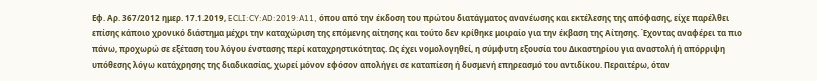Εφ. Αρ. 367/2012 ημερ. 17.1.2019, ECLI:CY:AD:2019:A11, όπου από την έκδοση του πρώτου διατάγματος ανανέωσης και εκτέλεσης της απόφασης, είχε παρέλθει επίσης κάποιο χρονικό διάστημα μέχρι την καταχώριση της επόμενης αίτησης και τούτο δεν κρίθηκε μοιραίο για την έκβαση της Αίτησης. Έχοντας αναφέρει τα πιο πάνω, προχωρώ σε εξέταση του λόγου ένστασης περί καταχρηστικότητας. Ως έχει νομολογηθεί, η σύμφυτη εξουσία του Δικαστηρίου για αναστολή ή απόρριψη υπόθεσης λόγω κατάχρησης της διαδικασίας, χωρεί μόνον εφόσον απολήγει σε καταπίεση ή δυσμενή επηρεασμό του αντιδίκου. Περαιτέρω, όταν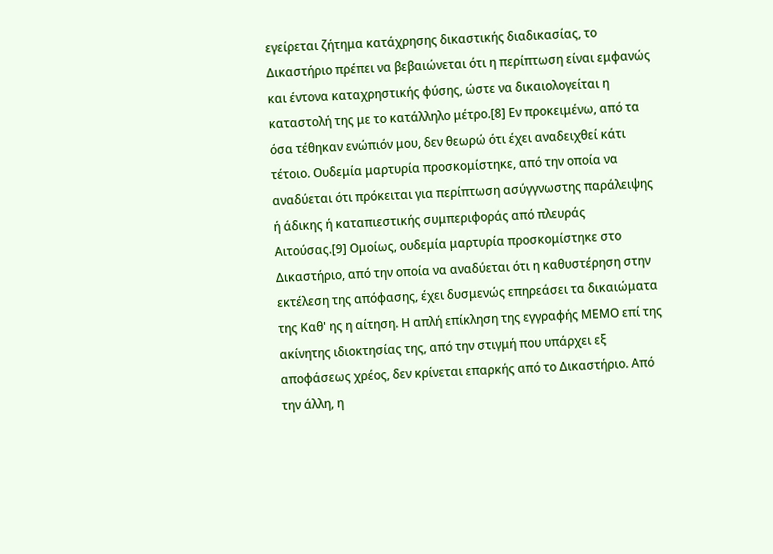εγείρεται ζήτημα κατάχρησης δικαστικής διαδικασίας, το Δικαστήριο πρέπει να βεβαιώνεται ότι η περίπτωση είναι εμφανώς και έντονα καταχρηστικής φύσης, ώστε να δικαιολογείται η καταστολή της με το κατάλληλο μέτρο.[8] Εν προκειμένω, από τα όσα τέθηκαν ενώπιόν μου, δεν θεωρώ ότι έχει αναδειχθεί κάτι τέτοιο. Ουδεμία μαρτυρία προσκομίστηκε, από την οποία να αναδύεται ότι πρόκειται για περίπτωση ασύγγνωστης παράλειψης ή άδικης ή καταπιεστικής συμπεριφοράς από πλευράς Αιτούσας.[9] Ομοίως, ουδεμία μαρτυρία προσκομίστηκε στο Δικαστήριο, από την οποία να αναδύεται ότι η καθυστέρηση στην εκτέλεση της απόφασης, έχει δυσμενώς επηρεάσει τα δικαιώματα της Καθ' ης η αίτηση. Η απλή επίκληση της εγγραφής ΜΕΜΟ επί της ακίνητης ιδιοκτησίας της, από την στιγμή που υπάρχει εξ αποφάσεως χρέος, δεν κρίνεται επαρκής από το Δικαστήριο. Από την άλλη, η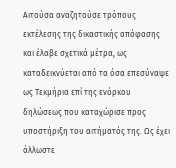Αιτούσα αναζητούσε τρόπους εκτέλεσης της δικαστικής απόφασης και έλαβε σχετικά μέτρα, ως καταδεικνύεται από τα όσα επεσύναψε ως Τεκμήρια επί της ενόρκου δηλώσεως που καταχώρισε προς υποστήριξη του αιτήματός της. Ως έχει άλλωστε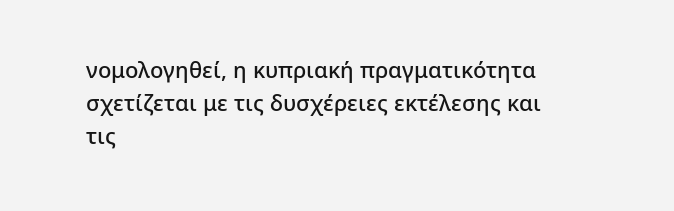νομολογηθεί, η κυπριακή πραγματικότητα σχετίζεται με τις δυσχέρειες εκτέλεσης και τις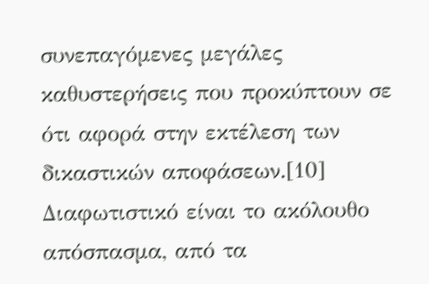συνεπαγόμενες μεγάλες καθυστερήσεις που προκύπτουν σε ότι αφορά στην εκτέλεση των δικαστικών αποφάσεων.[10] Διαφωτιστικό είναι το ακόλουθο απόσπασμα, από τα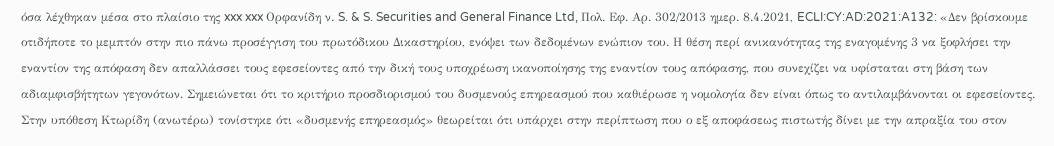όσα λέχθηκαν μέσα στο πλαίσιο της xxx xxx Ορφανίδη ν. S. & S. Securities and General Finance Ltd, Πολ. Εφ. Αρ. 302/2013 ημερ. 8.4.2021, ECLI:CY:AD:2021:A132: «Δεν βρίσκουμε οτιδήποτε το μεμπτόν στην πιο πάνω προσέγγιση του πρωτόδικου Δικαστηρίου, ενόψει των δεδομένων ενώπιον του. Η θέση περί ανικανότητας της εναγομένης 3 να ξοφλήσει την εναντίον της απόφαση δεν απαλλάσσει τους εφεσείοντες από την δική τους υποχρέωση ικανοποίησης της εναντίον τους απόφασης, που συνεχίζει να υφίσταται στη βάση των αδιαμφισβήτητων γεγονότων. Σημειώνεται ότι το κριτήριο προσδιορισμού του δυσμενούς επηρεασμού που καθιέρωσε η νομολογία δεν είναι όπως το αντιλαμβάνονται οι εφεσείοντες. Στην υπόθεση Κτωρίδη (ανωτέρω) τονίστηκε ότι «δυσμενής επηρεασμός» θεωρείται ότι υπάρχει στην περίπτωση που ο εξ αποφάσεως πιστωτής δίνει με την απραξία του στον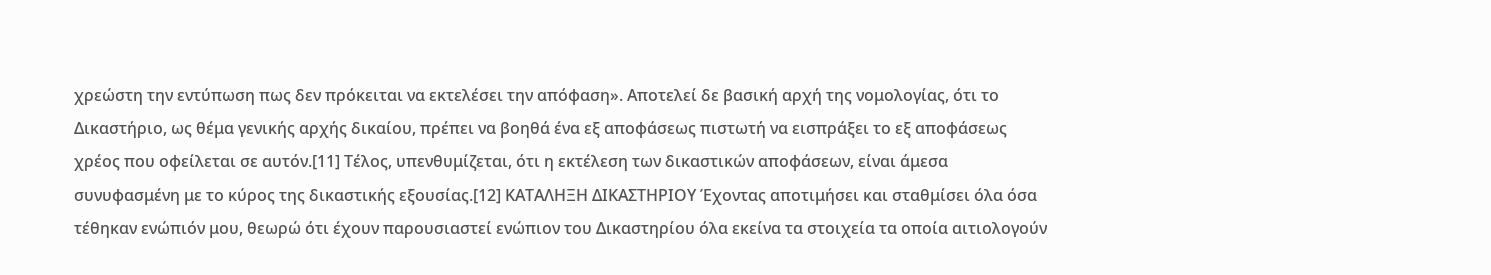χρεώστη την εντύπωση πως δεν πρόκειται να εκτελέσει την απόφαση». Αποτελεί δε βασική αρχή της νομολογίας, ότι το Δικαστήριο, ως θέμα γενικής αρχής δικαίου, πρέπει να βοηθά ένα εξ αποφάσεως πιστωτή να εισπράξει το εξ αποφάσεως χρέος που οφείλεται σε αυτόν.[11] Τέλος, υπενθυμίζεται, ότι η εκτέλεση των δικαστικών αποφάσεων, είναι άμεσα συνυφασμένη με το κύρος της δικαστικής εξουσίας.[12] ΚΑΤΑΛΗΞΗ ΔΙΚΑΣΤΗΡΙΟΥ Έχοντας αποτιμήσει και σταθμίσει όλα όσα τέθηκαν ενώπιόν μου, θεωρώ ότι έχουν παρουσιαστεί ενώπιον του Δικαστηρίου όλα εκείνα τα στοιχεία τα οποία αιτιολογούν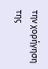την χορήγηση της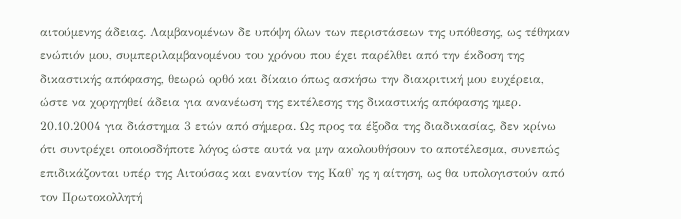αιτούμενης άδειας. Λαμβανομένων δε υπόψη όλων των περιστάσεων της υπόθεσης, ως τέθηκαν ενώπιόν μου, συμπεριλαμβανομένου του χρόνου που έχει παρέλθει από την έκδοση της δικαστικής απόφασης, θεωρώ ορθό και δίκαιο όπως ασκήσω την διακριτική μου ευχέρεια, ώστε να χορηγηθεί άδεια για ανανέωση της εκτέλεσης της δικαστικής απόφασης ημερ. 20.10.2004 για διάστημα 3 ετών από σήμερα. Ως προς τα έξοδα της διαδικασίας, δεν κρίνω ότι συντρέχει οποιοσδήποτε λόγος ώστε αυτά να μην ακολουθήσουν το αποτέλεσμα, συνεπώς επιδικάζονται υπέρ της Αιτούσας και εναντίον της Καθ' ης η αίτηση, ως θα υπολογιστούν από τον Πρωτοκολλητή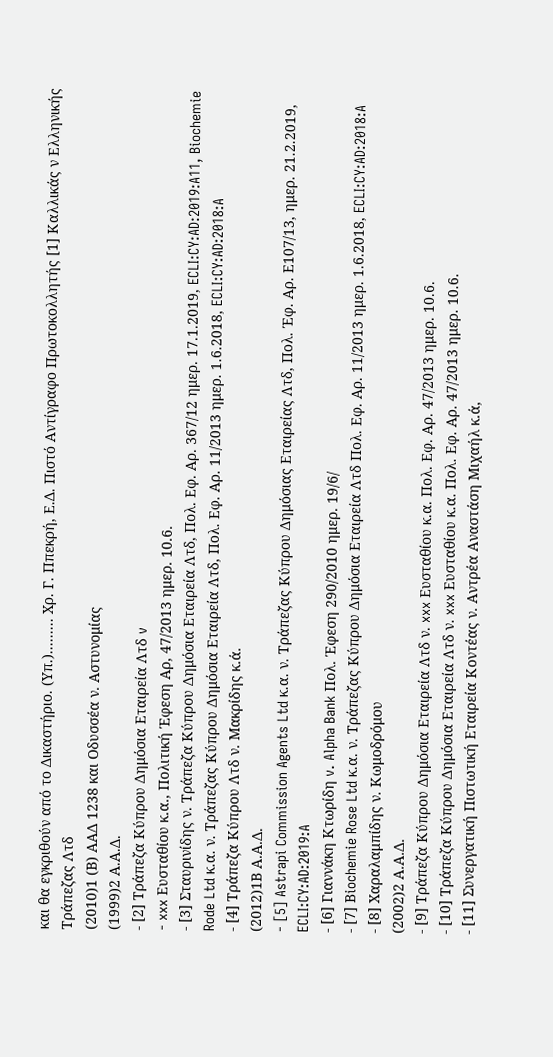και θα εγκριθούν από το Δικαστήριο. (Υπ.)......... Χρ. Γ. Ππεκρή, Ε.Δ. Πιστό Αντίγραφο Πρωτοκολλητής [1] Καλλικάς ν Ελληνικής Τράπεζας Λτδ
(2010)1 (Β) ΑΑΔ 1238 και Οδυσσέα ν. Αστυνομίας
(1999)2 Α.Α.Δ.
- [2] Τράπεζα Κύπρου Δημόσια Εταιρεία Λτδ v
- xxx Ευσταθίου κ.α., Πολιτική Έφεση Αρ, 47/2013 ημερ. 10.6.
- [3] Σταυρινίδης ν. Τράπεζα Κύπρου Δημόσια Εταιρεία Λτδ, Πολ. Εφ. Αρ. 367/12 ημερ. 17.1.2019, ECLI:CY:AD:2019:A11, Biochemie Rode Ltd κ.α. ν. Τράπεζας Κύπρου Δημόσια Εταιρεία Λτδ, Πολ. Εφ. Αρ. 11/2013 ημερ. 1.6.2018, ECLI:CY:AD:2018:A
- [4] Τράπεζα Κύπρου Λτδ ν. Μακρίδης κ.ά.
(2012)1Β Α.Α.Δ.
- [5] Astrapi Commission Agents Ltd κ.α. ν. Τράπεζας Κύπρου Δημόσιας Εταιρείας Λτδ, Πολ. Έφ. Αρ. Ε107/13, ημερ. 21.2.2019, ECLI:CY:AD:2019:A
- [6] Γιαννάκη Κτωρίδη v. Alpha Bank Πολ. Έφεση 290/2010 ημερ. 19/6/
- [7] Βiochemie Rose Ltd κ.α. ν. Τράπεζας Κύπρου Δημόσια Εταιρεία Λτδ Πολ. Εφ. Αρ. 11/2013 ημερ. 1.6.2018, ECLI:CY:AD:2018:A
- [8] Χαραλαμπίδης ν. Κωμοδρόμου
(2002)2 Α.Α.Δ.
- [9] Τράπεζα Κύπρου Δημόσια Εταιρεία Λτδ ν. xxx Ευσταθίου κ.α. Πολ. Εφ. Αρ. 47/2013 ημερ. 10.6.
- [10] Τράπεζα Κύπρου Δημόσια Εταιρεία Λτδ ν. xxx Ευσταθίου κ.α. Πολ. Εφ. Αρ. 47/2013 ημερ. 10.6.
- [11] Συνεργατική Πιστωτική Εταιρεία Κοντέας ν. Αντρέα Αναστάση Μιχαήλ κ.ά,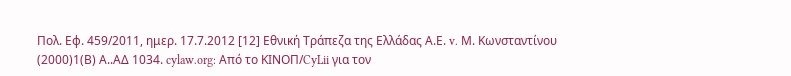Πολ. Εφ. 459/2011, ημερ. 17.7.2012 [12] Εθνική Τράπεζα της Ελλάδας Α.Ε. v. Μ. Κωνσταντίνου
(2000)1(Β) Α..ΑΔ 1034. cylaw.org: Από το ΚΙΝOΠ/CyLii για τον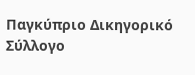Παγκύπριο Δικηγορικό Σύλλογο